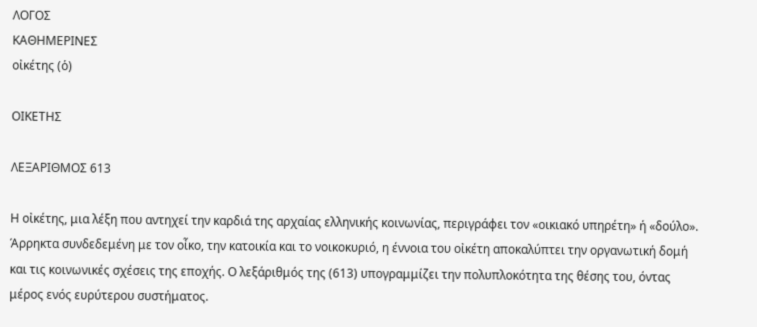ΛΟΓΟΣ
ΚΑΘΗΜΕΡΙΝΕΣ
οἰκέτης (ὁ)

ΟΙΚΕΤΗΣ

ΛΕΞΑΡΙΘΜΟΣ 613

Η οἰκέτης, μια λέξη που αντηχεί την καρδιά της αρχαίας ελληνικής κοινωνίας, περιγράφει τον «οικιακό υπηρέτη» ή «δούλο». Άρρηκτα συνδεδεμένη με τον οἶκο, την κατοικία και το νοικοκυριό, η έννοια του οἰκέτη αποκαλύπτει την οργανωτική δομή και τις κοινωνικές σχέσεις της εποχής. Ο λεξάριθμός της (613) υπογραμμίζει την πολυπλοκότητα της θέσης του, όντας μέρος ενός ευρύτερου συστήματος.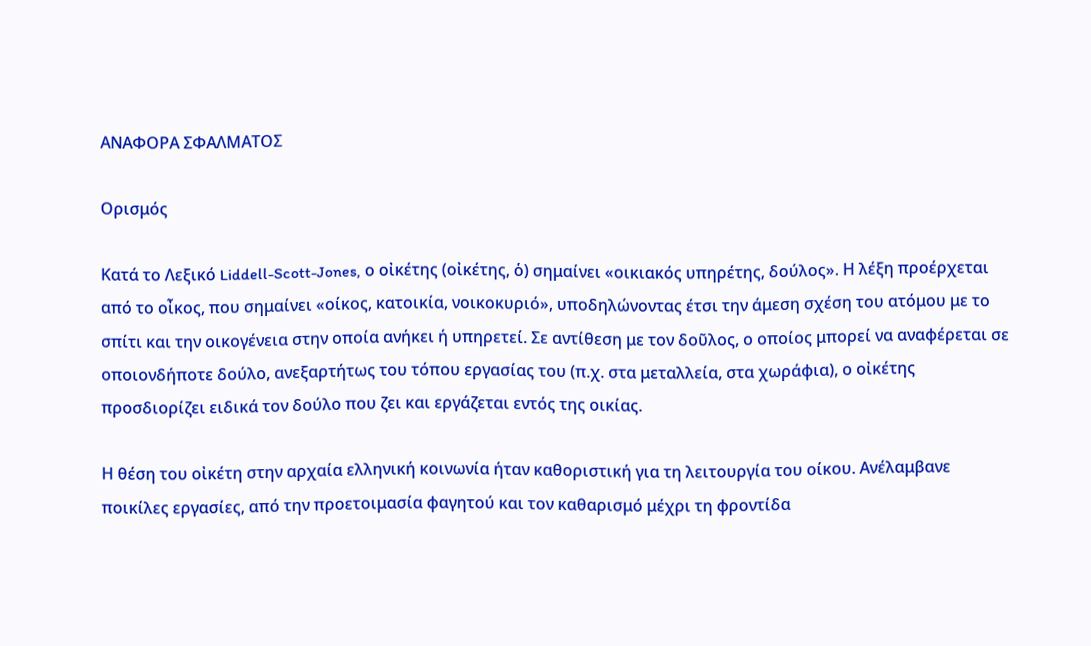ΑΝΑΦΟΡΑ ΣΦΑΛΜΑΤΟΣ

Ορισμός

Κατά το Λεξικό Liddell-Scott-Jones, ο οἰκέτης (οἰκέτης, ὁ) σημαίνει «οικιακός υπηρέτης, δούλος». Η λέξη προέρχεται από το οἶκος, που σημαίνει «οίκος, κατοικία, νοικοκυριό», υποδηλώνοντας έτσι την άμεση σχέση του ατόμου με το σπίτι και την οικογένεια στην οποία ανήκει ή υπηρετεί. Σε αντίθεση με τον δοῦλος, ο οποίος μπορεί να αναφέρεται σε οποιονδήποτε δούλο, ανεξαρτήτως του τόπου εργασίας του (π.χ. στα μεταλλεία, στα χωράφια), ο οἰκέτης προσδιορίζει ειδικά τον δούλο που ζει και εργάζεται εντός της οικίας.

Η θέση του οἰκέτη στην αρχαία ελληνική κοινωνία ήταν καθοριστική για τη λειτουργία του οίκου. Ανέλαμβανε ποικίλες εργασίες, από την προετοιμασία φαγητού και τον καθαρισμό μέχρι τη φροντίδα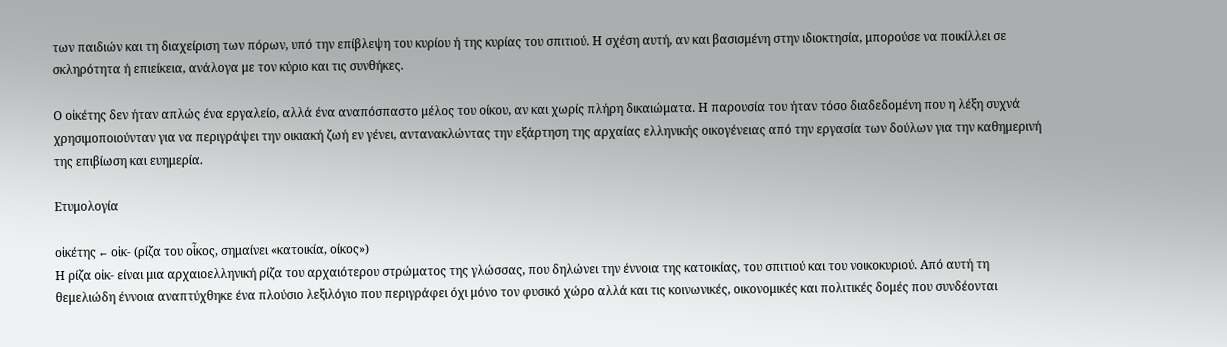των παιδιών και τη διαχείριση των πόρων, υπό την επίβλεψη του κυρίου ή της κυρίας του σπιτιού. Η σχέση αυτή, αν και βασισμένη στην ιδιοκτησία, μπορούσε να ποικίλλει σε σκληρότητα ή επιείκεια, ανάλογα με τον κύριο και τις συνθήκες.

Ο οἰκέτης δεν ήταν απλώς ένα εργαλείο, αλλά ένα αναπόσπαστο μέλος του οίκου, αν και χωρίς πλήρη δικαιώματα. Η παρουσία του ήταν τόσο διαδεδομένη που η λέξη συχνά χρησιμοποιούνταν για να περιγράψει την οικιακή ζωή εν γένει, αντανακλώντας την εξάρτηση της αρχαίας ελληνικής οικογένειας από την εργασία των δούλων για την καθημερινή της επιβίωση και ευημερία.

Ετυμολογία

οἰκέτης ← οἰκ- (ρίζα του οἶκος, σημαίνει «κατοικία, οίκος»)
Η ρίζα οἰκ- είναι μια αρχαιοελληνική ρίζα του αρχαιότερου στρώματος της γλώσσας, που δηλώνει την έννοια της κατοικίας, του σπιτιού και του νοικοκυριού. Από αυτή τη θεμελιώδη έννοια αναπτύχθηκε ένα πλούσιο λεξιλόγιο που περιγράφει όχι μόνο τον φυσικό χώρο αλλά και τις κοινωνικές, οικονομικές και πολιτικές δομές που συνδέονται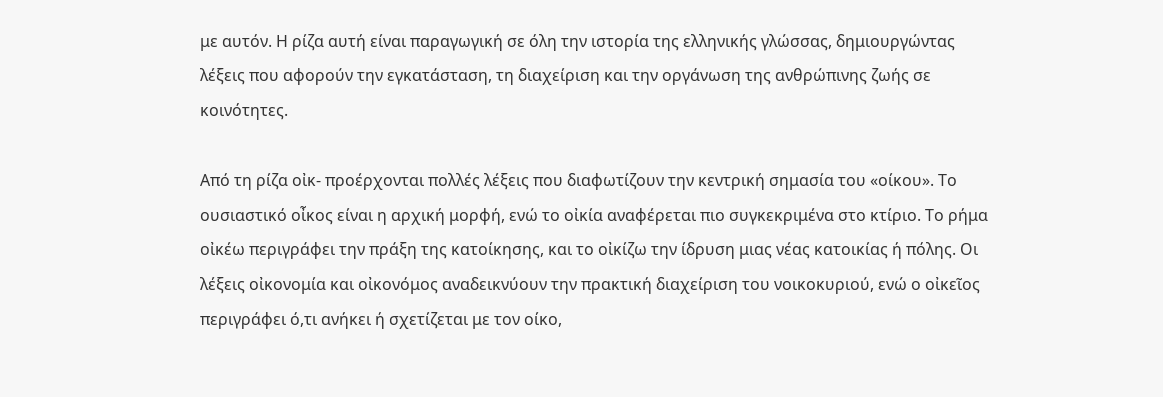με αυτόν. Η ρίζα αυτή είναι παραγωγική σε όλη την ιστορία της ελληνικής γλώσσας, δημιουργώντας λέξεις που αφορούν την εγκατάσταση, τη διαχείριση και την οργάνωση της ανθρώπινης ζωής σε κοινότητες.

Από τη ρίζα οἰκ- προέρχονται πολλές λέξεις που διαφωτίζουν την κεντρική σημασία του «οίκου». Το ουσιαστικό οἶκος είναι η αρχική μορφή, ενώ το οἰκία αναφέρεται πιο συγκεκριμένα στο κτίριο. Το ρήμα οἰκέω περιγράφει την πράξη της κατοίκησης, και το οἰκίζω την ίδρυση μιας νέας κατοικίας ή πόλης. Οι λέξεις οἰκονομία και οἰκονόμος αναδεικνύουν την πρακτική διαχείριση του νοικοκυριού, ενώ ο οἰκεῖος περιγράφει ό,τι ανήκει ή σχετίζεται με τον οίκο,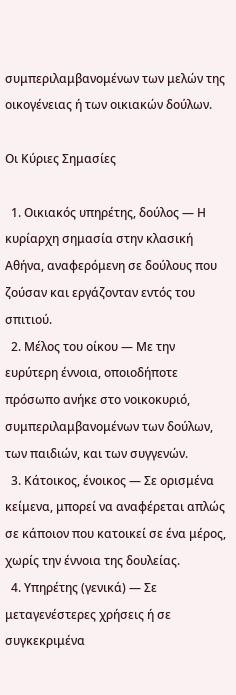συμπεριλαμβανομένων των μελών της οικογένειας ή των οικιακών δούλων.

Οι Κύριες Σημασίες

  1. Οικιακός υπηρέτης, δούλος — Η κυρίαρχη σημασία στην κλασική Αθήνα, αναφερόμενη σε δούλους που ζούσαν και εργάζονταν εντός του σπιτιού.
  2. Μέλος του οίκου — Με την ευρύτερη έννοια, οποιοδήποτε πρόσωπο ανήκε στο νοικοκυριό, συμπεριλαμβανομένων των δούλων, των παιδιών, και των συγγενών.
  3. Κάτοικος, ένοικος — Σε ορισμένα κείμενα, μπορεί να αναφέρεται απλώς σε κάποιον που κατοικεί σε ένα μέρος, χωρίς την έννοια της δουλείας.
  4. Υπηρέτης (γενικά) — Σε μεταγενέστερες χρήσεις ή σε συγκεκριμένα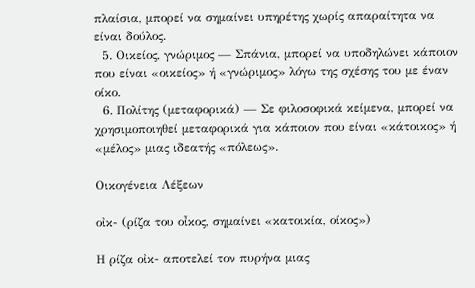πλαίσια, μπορεί να σημαίνει υπηρέτης χωρίς απαραίτητα να είναι δούλος.
  5. Οικείος, γνώριμος — Σπάνια, μπορεί να υποδηλώνει κάποιον που είναι «οικείος» ή «γνώριμος» λόγω της σχέσης του με έναν οίκο.
  6. Πολίτης (μεταφορικά) — Σε φιλοσοφικά κείμενα, μπορεί να χρησιμοποιηθεί μεταφορικά για κάποιον που είναι «κάτοικος» ή «μέλος» μιας ιδεατής «πόλεως».

Οικογένεια Λέξεων

οἰκ- (ρίζα του οἶκος, σημαίνει «κατοικία, οίκος»)

Η ρίζα οἰκ- αποτελεί τον πυρήνα μιας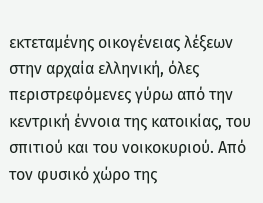εκτεταμένης οικογένειας λέξεων στην αρχαία ελληνική, όλες περιστρεφόμενες γύρω από την κεντρική έννοια της κατοικίας, του σπιτιού και του νοικοκυριού. Από τον φυσικό χώρο της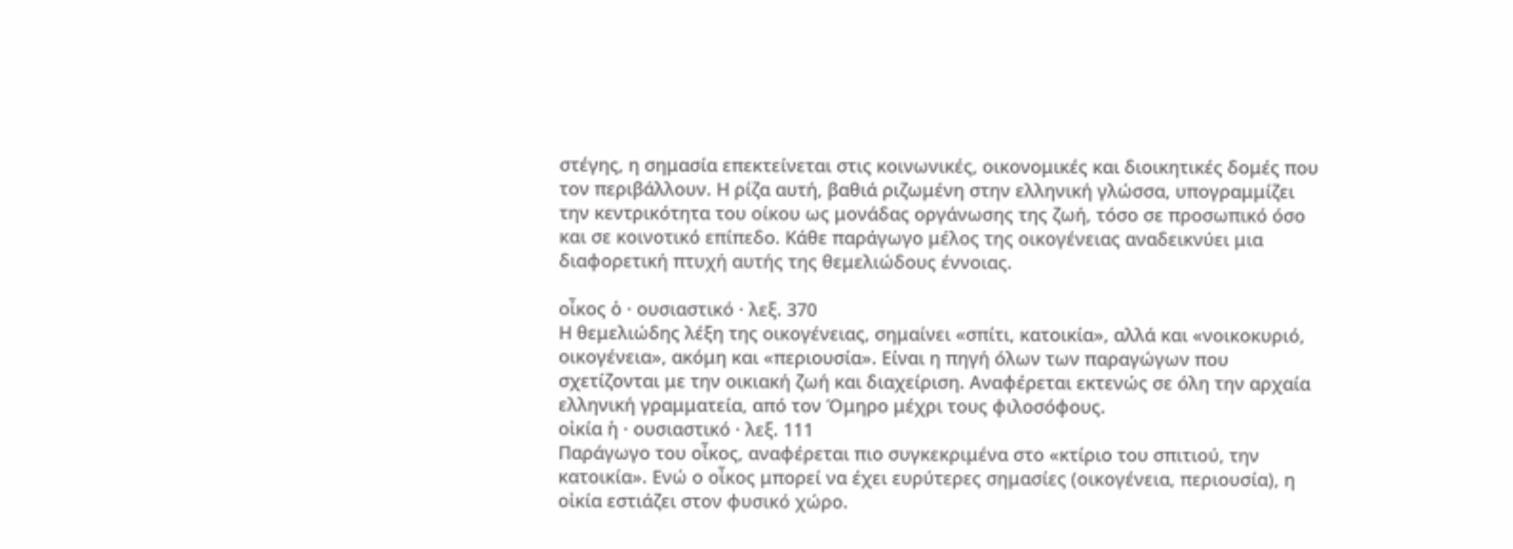στέγης, η σημασία επεκτείνεται στις κοινωνικές, οικονομικές και διοικητικές δομές που τον περιβάλλουν. Η ρίζα αυτή, βαθιά ριζωμένη στην ελληνική γλώσσα, υπογραμμίζει την κεντρικότητα του οίκου ως μονάδας οργάνωσης της ζωή, τόσο σε προσωπικό όσο και σε κοινοτικό επίπεδο. Κάθε παράγωγο μέλος της οικογένειας αναδεικνύει μια διαφορετική πτυχή αυτής της θεμελιώδους έννοιας.

οἶκος ὁ · ουσιαστικό · λεξ. 370
Η θεμελιώδης λέξη της οικογένειας, σημαίνει «σπίτι, κατοικία», αλλά και «νοικοκυριό, οικογένεια», ακόμη και «περιουσία». Είναι η πηγή όλων των παραγώγων που σχετίζονται με την οικιακή ζωή και διαχείριση. Αναφέρεται εκτενώς σε όλη την αρχαία ελληνική γραμματεία, από τον Όμηρο μέχρι τους φιλοσόφους.
οἰκία ἡ · ουσιαστικό · λεξ. 111
Παράγωγο του οἶκος, αναφέρεται πιο συγκεκριμένα στο «κτίριο του σπιτιού, την κατοικία». Ενώ ο οἶκος μπορεί να έχει ευρύτερες σημασίες (οικογένεια, περιουσία), η οἰκία εστιάζει στον φυσικό χώρο.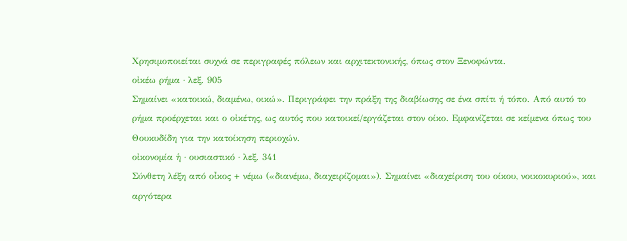Χρησιμοποιείται συχνά σε περιγραφές πόλεων και αρχιτεκτονικής, όπως στον Ξενοφώντα.
οἰκέω ρήμα · λεξ. 905
Σημαίνει «κατοικώ, διαμένω, οικώ». Περιγράφει την πράξη της διαβίωσης σε ένα σπίτι ή τόπο. Από αυτό το ρήμα προέρχεται και ο οἰκέτης, ως αυτός που κατοικεί/εργάζεται στον οίκο. Εμφανίζεται σε κείμενα όπως του Θουκυδίδη για την κατοίκηση περιοχών.
οἰκονομία ἡ · ουσιαστικό · λεξ. 341
Σύνθετη λέξη από οἶκος + νέμω («διανέμω, διαχειρίζομαι»). Σημαίνει «διαχείριση του οίκου, νοικοκυριού», και αργότερα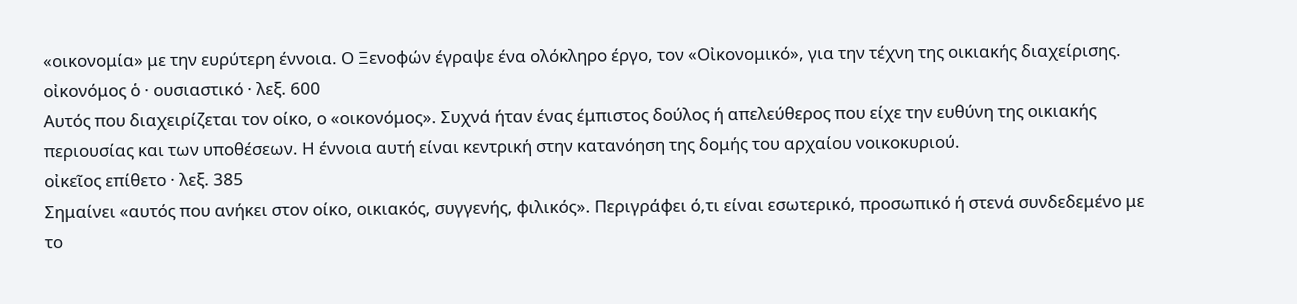«οικονομία» με την ευρύτερη έννοια. Ο Ξενοφών έγραψε ένα ολόκληρο έργο, τον «Οἰκονομικό», για την τέχνη της οικιακής διαχείρισης.
οἰκονόμος ὁ · ουσιαστικό · λεξ. 600
Αυτός που διαχειρίζεται τον οίκο, ο «οικονόμος». Συχνά ήταν ένας έμπιστος δούλος ή απελεύθερος που είχε την ευθύνη της οικιακής περιουσίας και των υποθέσεων. Η έννοια αυτή είναι κεντρική στην κατανόηση της δομής του αρχαίου νοικοκυριού.
οἰκεῖος επίθετο · λεξ. 385
Σημαίνει «αυτός που ανήκει στον οίκο, οικιακός, συγγενής, φιλικός». Περιγράφει ό,τι είναι εσωτερικό, προσωπικό ή στενά συνδεδεμένο με το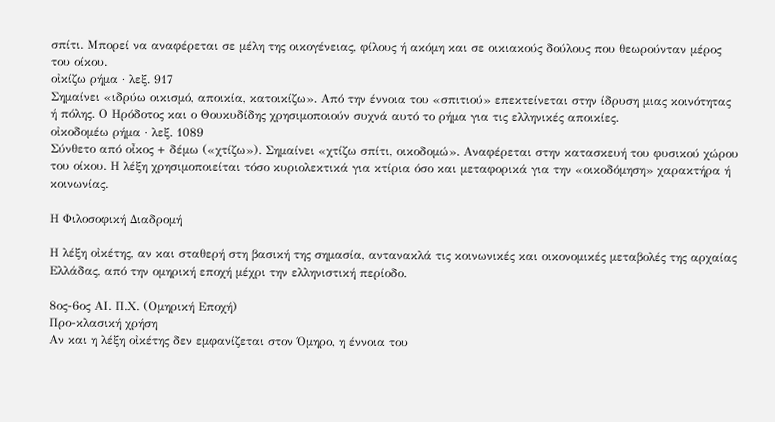σπίτι. Μπορεί να αναφέρεται σε μέλη της οικογένειας, φίλους ή ακόμη και σε οικιακούς δούλους που θεωρούνταν μέρος του οίκου.
οἰκίζω ρήμα · λεξ. 917
Σημαίνει «ιδρύω οικισμό, αποικία, κατοικίζω». Από την έννοια του «σπιτιού» επεκτείνεται στην ίδρυση μιας κοινότητας ή πόλης. Ο Ηρόδοτος και ο Θουκυδίδης χρησιμοποιούν συχνά αυτό το ρήμα για τις ελληνικές αποικίες.
οἰκοδομέω ρήμα · λεξ. 1089
Σύνθετο από οἶκος + δέμω («χτίζω»). Σημαίνει «χτίζω σπίτι, οικοδομώ». Αναφέρεται στην κατασκευή του φυσικού χώρου του οίκου. Η λέξη χρησιμοποιείται τόσο κυριολεκτικά για κτίρια όσο και μεταφορικά για την «οικοδόμηση» χαρακτήρα ή κοινωνίας.

Η Φιλοσοφική Διαδρομή

Η λέξη οἰκέτης, αν και σταθερή στη βασική της σημασία, αντανακλά τις κοινωνικές και οικονομικές μεταβολές της αρχαίας Ελλάδας, από την ομηρική εποχή μέχρι την ελληνιστική περίοδο.

8ος-6ος ΑΙ. Π.Χ. (Ομηρική Εποχή)
Προ-κλασική χρήση
Αν και η λέξη οἰκέτης δεν εμφανίζεται στον Όμηρο, η έννοια του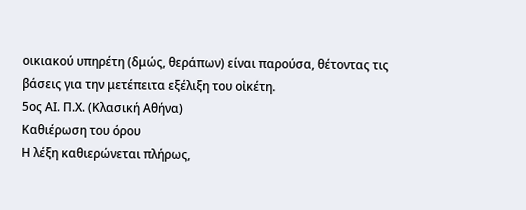οικιακού υπηρέτη (δμώς, θεράπων) είναι παρούσα, θέτοντας τις βάσεις για την μετέπειτα εξέλιξη του οἰκέτη.
5ος ΑΙ. Π.Χ. (Κλασική Αθήνα)
Καθιέρωση του όρου
Η λέξη καθιερώνεται πλήρως,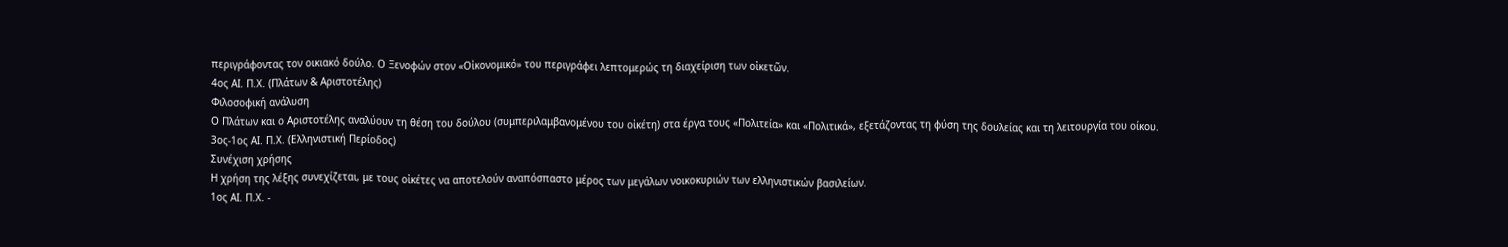περιγράφοντας τον οικιακό δούλο. Ο Ξενοφών στον «Οἰκονομικό» του περιγράφει λεπτομερώς τη διαχείριση των οἰκετῶν.
4ος ΑΙ. Π.Χ. (Πλάτων & Αριστοτέλης)
Φιλοσοφική ανάλυση
Ο Πλάτων και ο Αριστοτέλης αναλύουν τη θέση του δούλου (συμπεριλαμβανομένου του οἰκέτη) στα έργα τους «Πολιτεία» και «Πολιτικά», εξετάζοντας τη φύση της δουλείας και τη λειτουργία του οίκου.
3ος-1ος ΑΙ. Π.Χ. (Ελληνιστική Περίοδος)
Συνέχιση χρήσης
Η χρήση της λέξης συνεχίζεται, με τους οἰκέτες να αποτελούν αναπόσπαστο μέρος των μεγάλων νοικοκυριών των ελληνιστικών βασιλείων.
1ος ΑΙ. Π.Χ. -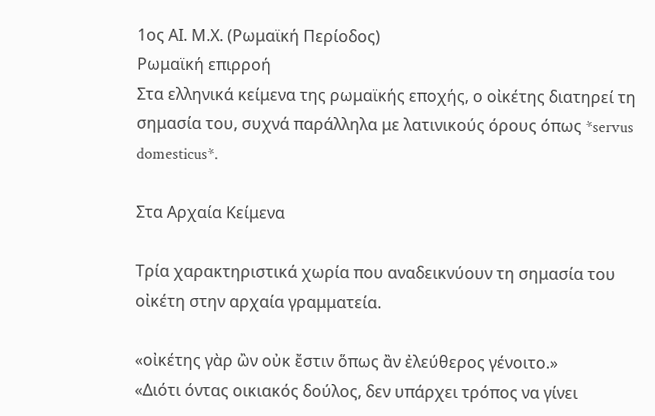1ος ΑΙ. Μ.Χ. (Ρωμαϊκή Περίοδος)
Ρωμαϊκή επιρροή
Στα ελληνικά κείμενα της ρωμαϊκής εποχής, ο οἰκέτης διατηρεί τη σημασία του, συχνά παράλληλα με λατινικούς όρους όπως *servus domesticus*.

Στα Αρχαία Κείμενα

Τρία χαρακτηριστικά χωρία που αναδεικνύουν τη σημασία του οἰκέτη στην αρχαία γραμματεία.

«οἰκέτης γὰρ ὢν οὐκ ἔστιν ὅπως ἂν ἐλεύθερος γένοιτο.»
«Διότι όντας οικιακός δούλος, δεν υπάρχει τρόπος να γίνει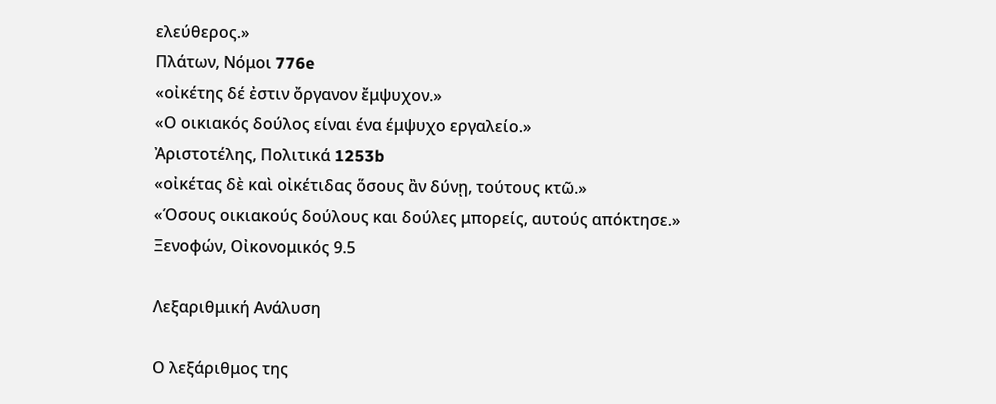ελεύθερος.»
Πλάτων, Νόμοι 776e
«οἰκέτης δέ ἐστιν ὄργανον ἔμψυχον.»
«Ο οικιακός δούλος είναι ένα έμψυχο εργαλείο.»
Ἀριστοτέλης, Πολιτικά 1253b
«οἰκέτας δὲ καὶ οἰκέτιδας ὅσους ἂν δύνῃ, τούτους κτῶ.»
«Όσους οικιακούς δούλους και δούλες μπορείς, αυτούς απόκτησε.»
Ξενοφών, Οἰκονομικός 9.5

Λεξαριθμική Ανάλυση

Ο λεξάριθμος της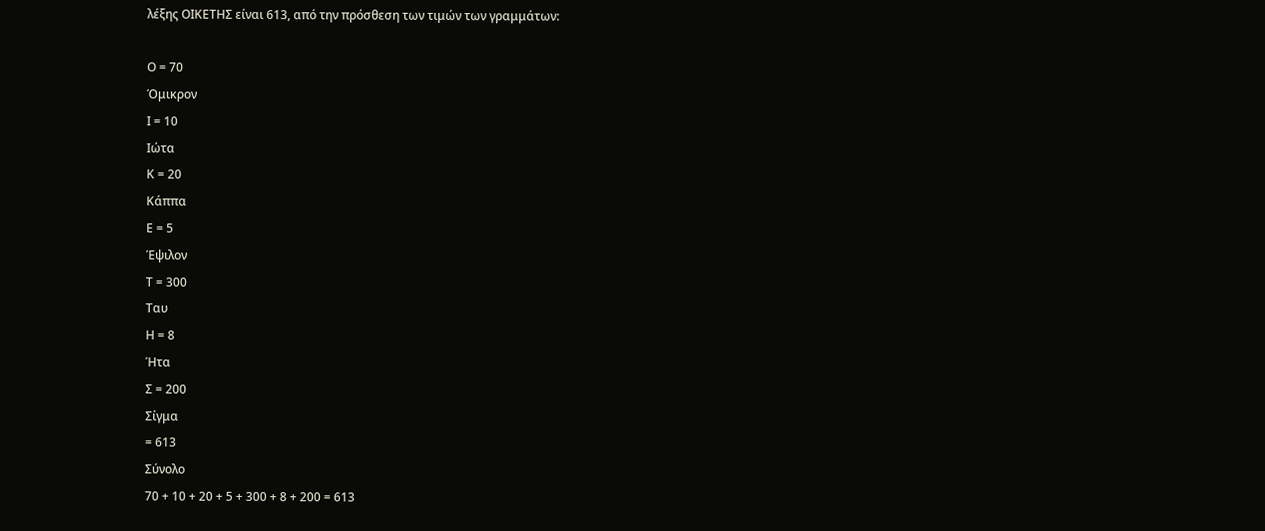λέξης ΟΙΚΕΤΗΣ είναι 613, από την πρόσθεση των τιμών των γραμμάτων:

Ο = 70
Όμικρον
Ι = 10
Ιώτα
Κ = 20
Κάππα
Ε = 5
Έψιλον
Τ = 300
Ταυ
Η = 8
Ήτα
Σ = 200
Σίγμα
= 613
Σύνολο
70 + 10 + 20 + 5 + 300 + 8 + 200 = 613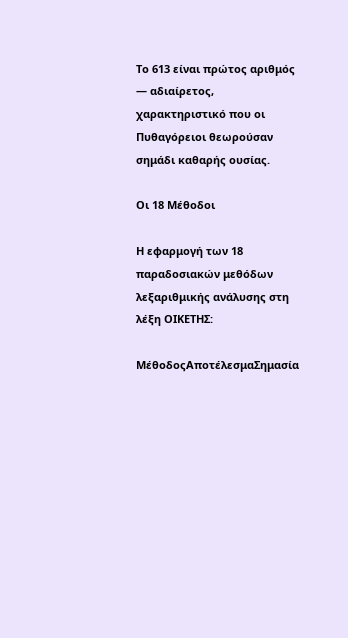Το 613 είναι πρώτος αριθμός — αδιαίρετος, χαρακτηριστικό που οι Πυθαγόρειοι θεωρούσαν σημάδι καθαρής ουσίας.

Οι 18 Μέθοδοι

Η εφαρμογή των 18 παραδοσιακών μεθόδων λεξαριθμικής ανάλυσης στη λέξη ΟΙΚΕΤΗΣ:

ΜέθοδοςΑποτέλεσμαΣημασία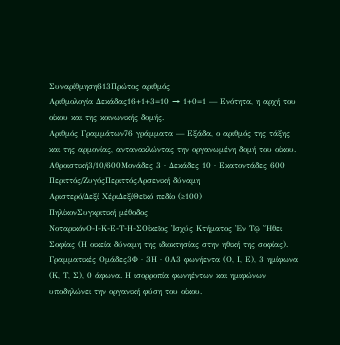Συναρίθμηση613Πρώτος αριθμός
Αριθμολογία Δεκάδας16+1+3=10 → 1+0=1 — Ενότητα, η αρχή του οίκου και της κοινωνικής δομής.
Αριθμός Γραμμάτων76 γράμματα — Εξάδα, ο αριθμός της τάξης και της αρμονίας, αντανακλώντας την οργανωμένη δομή του οίκου.
Αθροιστική3/10/600Μονάδες 3 · Δεκάδες 10 · Εκατοντάδες 600
Περιττός/ΖυγόςΠεριττόςΑρσενική δύναμη
Αριστερό/Δεξί ΧέριΔεξίΘεϊκό πεδίο (≥100)
ΠηλίκονΣυγκριτική μέθοδος
ΝοταρικόνΟ-Ι-Κ-Ε-Τ-Η-ΣΟἰκεῖος Ἰσχύς Κτήματος Ἐν Τῷ Ἤθει Σοφίας (Η οικεία δύναμη της ιδιοκτησίας στην ηθική της σοφίας).
Γραμματικές Ομάδες3Φ · 3Η · 0Α3 φωνήεντα (Ο, Ι, Ε), 3 ημίφωνα (Κ, Τ, Σ), 0 άφωνα. Η ισορροπία φωνηέντων και ημιφώνων υποδηλώνει την οργανική φύση του οίκου.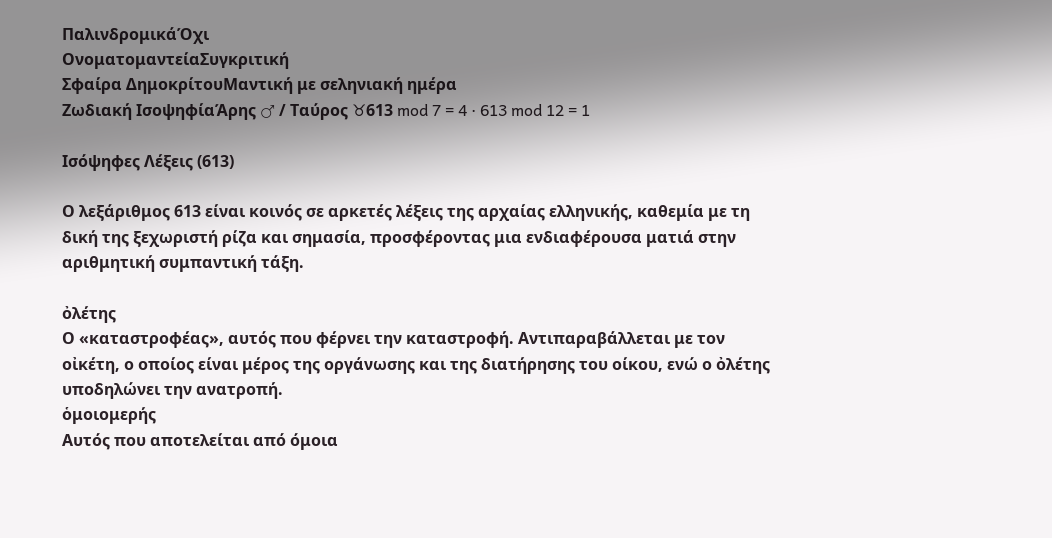ΠαλινδρομικάΌχι
ΟνοματομαντείαΣυγκριτική
Σφαίρα ΔημοκρίτουΜαντική με σεληνιακή ημέρα
Ζωδιακή ΙσοψηφίαΆρης ♂ / Ταύρος ♉613 mod 7 = 4 · 613 mod 12 = 1

Ισόψηφες Λέξεις (613)

Ο λεξάριθμος 613 είναι κοινός σε αρκετές λέξεις της αρχαίας ελληνικής, καθεμία με τη δική της ξεχωριστή ρίζα και σημασία, προσφέροντας μια ενδιαφέρουσα ματιά στην αριθμητική συμπαντική τάξη.

ὀλέτης
Ο «καταστροφέας», αυτός που φέρνει την καταστροφή. Αντιπαραβάλλεται με τον οἰκέτη, ο οποίος είναι μέρος της οργάνωσης και της διατήρησης του οίκου, ενώ ο ὀλέτης υποδηλώνει την ανατροπή.
ὁμοιομερής
Αυτός που αποτελείται από όμοια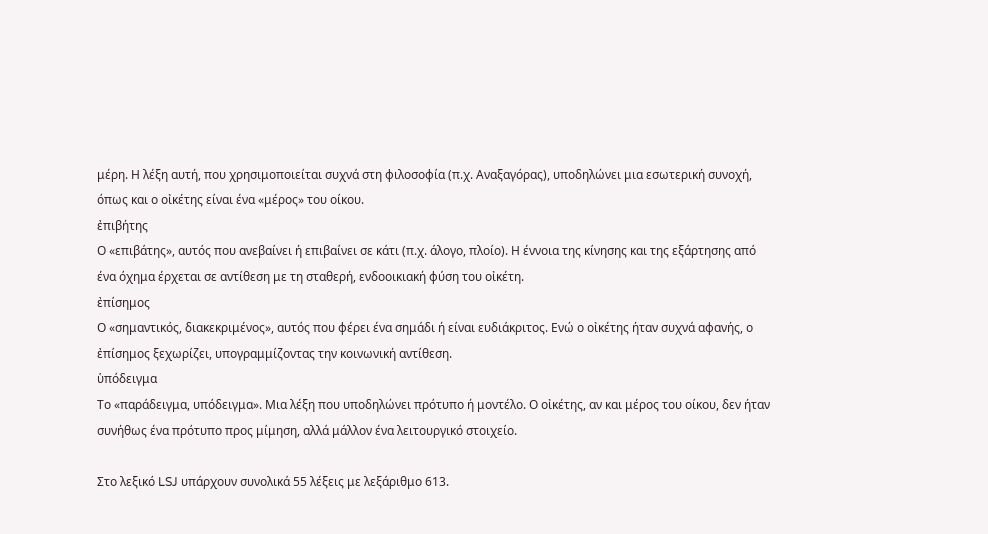μέρη. Η λέξη αυτή, που χρησιμοποιείται συχνά στη φιλοσοφία (π.χ. Αναξαγόρας), υποδηλώνει μια εσωτερική συνοχή, όπως και ο οἰκέτης είναι ένα «μέρος» του οίκου.
ἐπιβήτης
Ο «επιβάτης», αυτός που ανεβαίνει ή επιβαίνει σε κάτι (π.χ. άλογο, πλοίο). Η έννοια της κίνησης και της εξάρτησης από ένα όχημα έρχεται σε αντίθεση με τη σταθερή, ενδοοικιακή φύση του οἰκέτη.
ἐπίσημος
Ο «σημαντικός, διακεκριμένος», αυτός που φέρει ένα σημάδι ή είναι ευδιάκριτος. Ενώ ο οἰκέτης ήταν συχνά αφανής, ο ἐπίσημος ξεχωρίζει, υπογραμμίζοντας την κοινωνική αντίθεση.
ὑπόδειγμα
Το «παράδειγμα, υπόδειγμα». Μια λέξη που υποδηλώνει πρότυπο ή μοντέλο. Ο οἰκέτης, αν και μέρος του οίκου, δεν ήταν συνήθως ένα πρότυπο προς μίμηση, αλλά μάλλον ένα λειτουργικό στοιχείο.

Στο λεξικό LSJ υπάρχουν συνολικά 55 λέξεις με λεξάριθμο 613.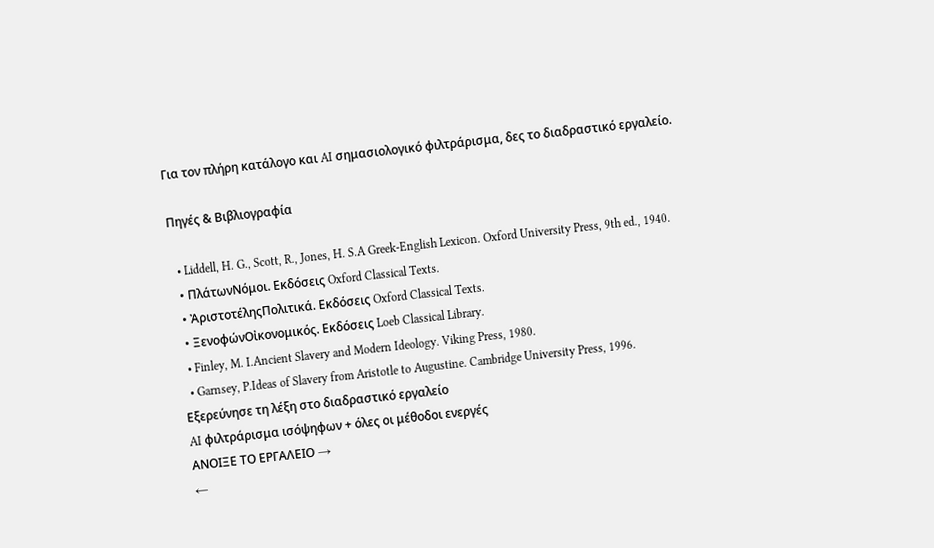Για τον πλήρη κατάλογο και AI σημασιολογικό φιλτράρισμα, δες το διαδραστικό εργαλείο.

Πηγές & Βιβλιογραφία

  • Liddell, H. G., Scott, R., Jones, H. S.A Greek-English Lexicon. Oxford University Press, 9th ed., 1940.
  • ΠλάτωνΝόμοι. Εκδόσεις Oxford Classical Texts.
  • ἈριστοτέληςΠολιτικά. Εκδόσεις Oxford Classical Texts.
  • ΞενοφώνΟἰκονομικός. Εκδόσεις Loeb Classical Library.
  • Finley, M. I.Ancient Slavery and Modern Ideology. Viking Press, 1980.
  • Garnsey, P.Ideas of Slavery from Aristotle to Augustine. Cambridge University Press, 1996.
Εξερεύνησε τη λέξη στο διαδραστικό εργαλείο
AI φιλτράρισμα ισόψηφων + όλες οι μέθοδοι ενεργές
ΑΝΟΙΞΕ ΤΟ ΕΡΓΑΛΕΙΟ →
←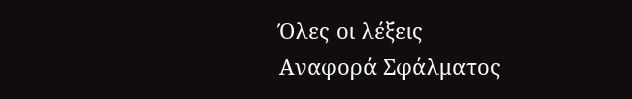Όλες οι λέξεις
Αναφορά Σφάλματος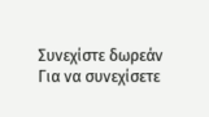Συνεχίστε δωρεάν
Για να συνεχίσετε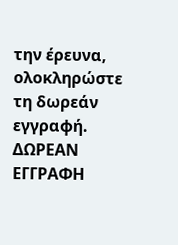την έρευνα, ολοκληρώστε τη δωρεάν εγγραφή.
ΔΩΡΕΑΝ ΕΓΓΡΑΦΗ